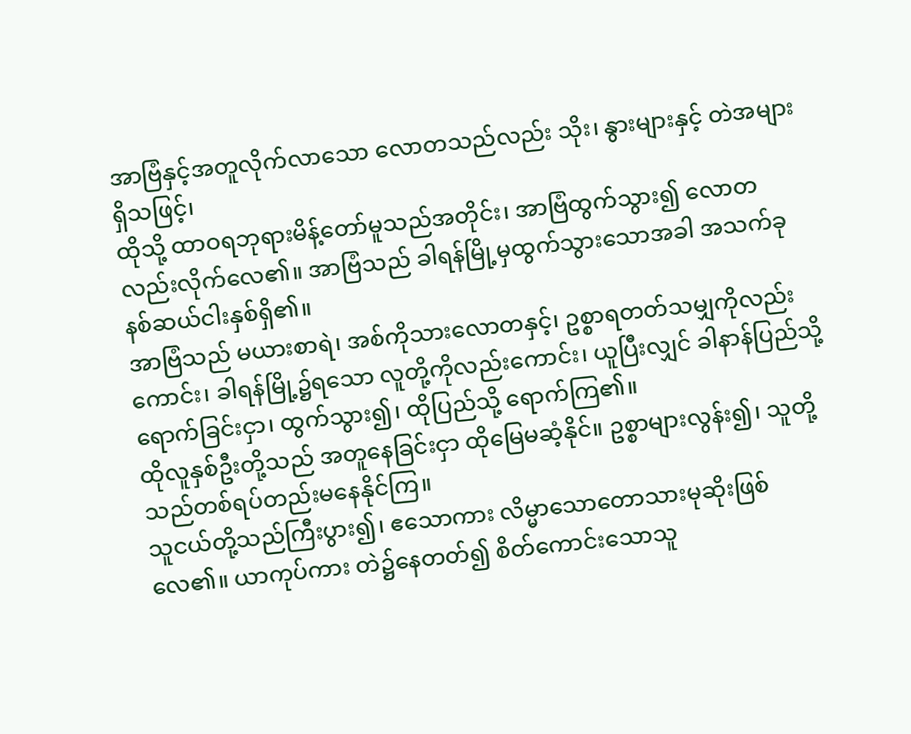အာဗြံနှင့်အတူလိုက်လာသော လောတသည်လည်း သိုး၊ နွားများနှင့် တဲအများရှိသဖြင့်၊
ထိုသို့ ထာဝရဘုရားမိန့်တော်မူသည်အတိုင်း၊ အာဗြံထွက်သွား၍ လောတလည်းလိုက်လေ၏။ အာဗြံသည် ခါရန်မြို့မှထွက်သွားသောအခါ အသက်ခုနစ်ဆယ်ငါးနှစ်ရှိ၏။
အာဗြံသည် မယားစာရဲ၊ အစ်ကိုသားလောတနှင့်၊ ဥစ္စာရတတ်သမျှကိုလည်းကောင်း၊ ခါရန်မြို့၌ရသော လူတို့ကိုလည်းကောင်း၊ ယူပြီးလျှင် ခါနာန်ပြည်သို့ရောက်ခြင်းငှာ၊ ထွက်သွား၍၊ ထိုပြည်သို့ ရောက်ကြ၏။
ထိုလူနှစ်ဦးတို့သည် အတူနေခြင်းငှာ ထိုမြေမဆံ့နိုင်။ ဥစ္စာများလွန်း၍၊ သူတို့သည်တစ်ရပ်တည်းမနေနိုင်ကြ။
သူငယ်တို့သည်ကြီးပွား၍၊ ဧသောကား လိမ္မာသောတောသားမုဆိုးဖြစ်လေ၏။ ယာကုပ်ကား တဲ၌နေတတ်၍ စိတ်ကောင်းသောသူ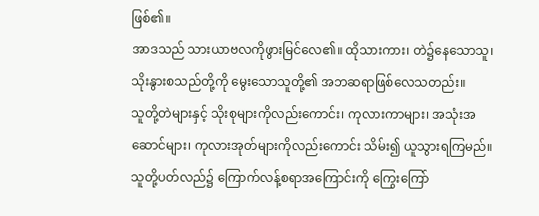ဖြစ်၏။
အာဒသည် သားယာဗလကိုဖွားမြင်လေ၏။ ထိုသားကား၊ တဲ၌နေသောသူ၊ သိုးနွားစသည်တို့ကို မွေးသောသူတို့၏ အဘဆရာဖြစ်လေသတည်း။
သူတို့တဲများနှင့် သိုးစုများကိုလည်းကောင်း၊ ကုလားကာများ၊ အသုံးအဆောင်များ၊ ကုလားအုတ်များကိုလည်းကောင်း သိမ်း၍ ယူသွားရကြမည်။ သူတို့ပတ်လည်၌ ကြောက်လန့်စရာအကြောင်းကို ကြွေးကြော်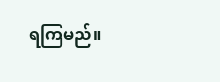ရကြမည်။